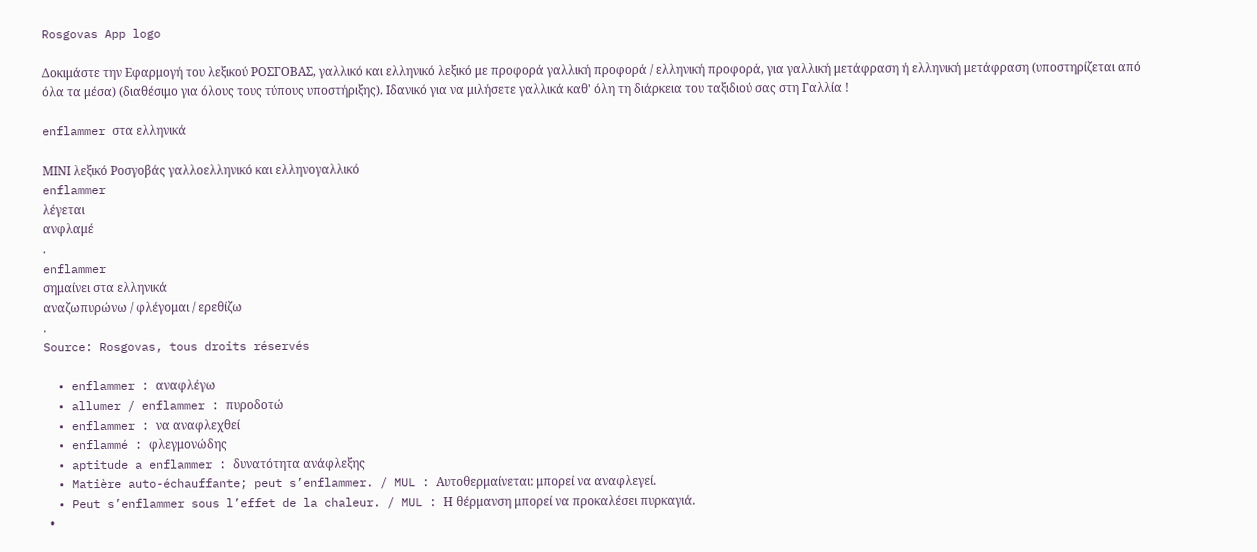Rosgovas App logo

Δοκιμάστε την Εφαρμογή του λεξικού ΡΟΣΓΟΒΑΣ, γαλλικό και ελληνικό λεξικό με προφορά γαλλική προφορά / ελληνική προφορά, για γαλλική μετάφραση ή ελληνική μετάφραση (υποστηρίζεται από όλα τα μέσα) (διαθέσιμο για όλους τους τύπους υποστήριξης). Ιδανικό για να μιλήσετε γαλλικά καθ' όλη τη διάρκεια του ταξιδιού σας στη Γαλλία !

enflammer στα ελληνικά

ΜΙΝΙ λεξικό Ροσγοβάς γαλλοελληνικό και ελληνογαλλικό
enflammer
λέγεται
ανφλαμέ
.
enflammer
σημαίνει στα ελληνικά
αναζωπυρώνω / φλέγομαι / ερεθίζω
.
Source: Rosgovas, tous droits réservés

  • enflammer : αναφλέγω
  • allumer / enflammer : πυροδοτώ
  • enflammer : να αναφλεχθεί
  • enflammé : φλεγμονώδης
  • aptitude a enflammer : δυνατότητα ανάφλεξης
  • Matière auto-échauffante; peut s’enflammer. / MUL : Αυτοθερμαίνεται: μπορεί να αναφλεγεί.
  • Peut s’enflammer sous l’effet de la chaleur. / MUL : Η θέρμανση μπορεί να προκαλέσει πυρκαγιά.
  •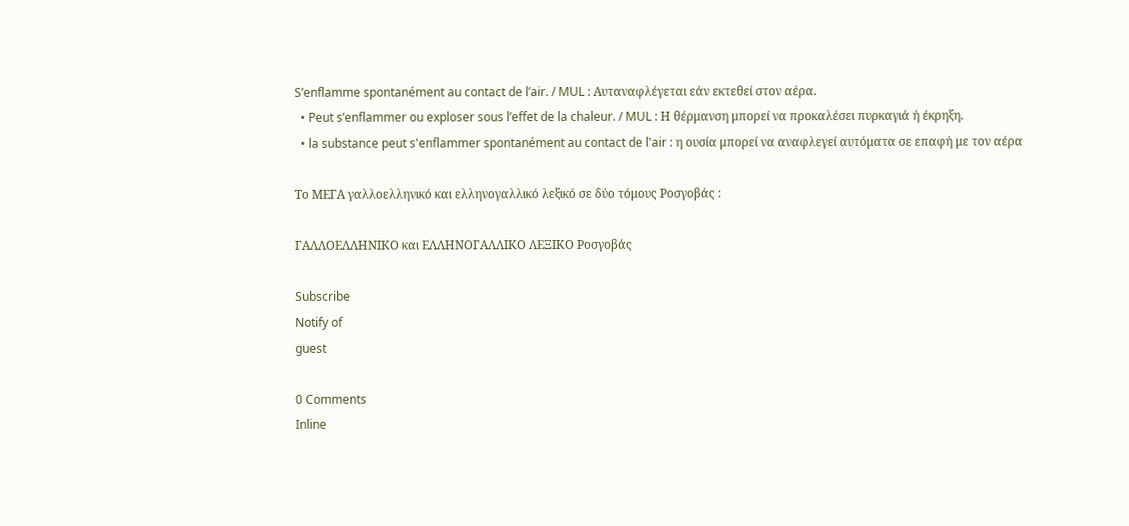S’enflamme spontanément au contact de l’air. / MUL : Αυταναφλέγεται εάν εκτεθεί στον αέρα.
  • Peut s’enflammer ou exploser sous l’effet de la chaleur. / MUL : Η θέρμανση μπορεί να προκαλέσει πυρκαγιά ή έκρηξη.
  • la substance peut s'enflammer spontanément au contact de l'air : η ουσία μπορεί να αναφλεγεί αυτόματα σε επαφή με τον αέρα

Το ΜΕΓΑ γαλλοελληνικό και ελληνογαλλικό λεξικό σε δύο τόμους Ροσγοβάς :

ΓΑΛΛΟΕΛΛΗΝΙΚΟ και ΕΛΛΗΝΟΓΑΛΛΙΚΟ ΛΕΞΙΚΟ Ροσγοβάς

Subscribe
Notify of
guest

0 Comments
Inline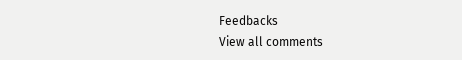Feedbacks
View all comments